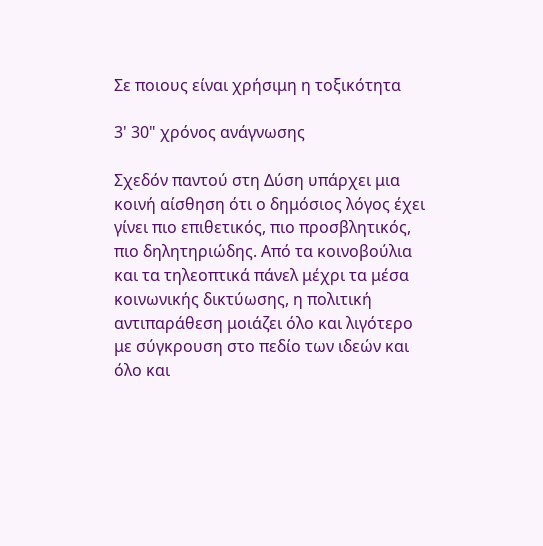Σε ποιους είναι χρήσιμη η τοξικότητα

3' 30" χρόνος ανάγνωσης

Σχεδόν παντού στη Δύση υπάρχει μια κοινή αίσθηση ότι ο δημόσιος λόγος έχει γίνει πιο επιθετικός, πιο προσβλητικός, πιο δηλητηριώδης. Από τα κοινοβούλια και τα τηλεοπτικά πάνελ μέχρι τα μέσα κοινωνικής δικτύωσης, η πολιτική αντιπαράθεση μοιάζει όλο και λιγότερο με σύγκρουση στο πεδίο των ιδεών και όλο και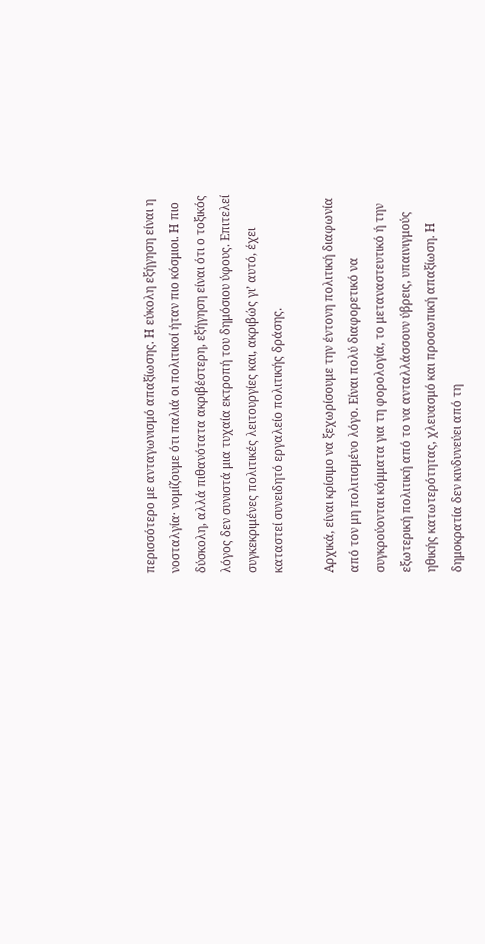περισσότερο με ανταγωνισμό απαξίωσης. Η εύκολη εξήγηση είναι η νοσταλγία· νομίζουμε ότι παλιά οι πολιτικοί ήταν πιο κόσμιοι. Η πιο δύσκολη, αλλά πιθανότατα ακριβέστερη, εξήγηση είναι ότι ο τοξικός λόγος δεν συνιστά μια τυχαία εκτροπή του δημόσιου ύφους. Επιτελεί συγκεκριμένες πολιτικές λειτουργίες και, ακριβώς γι’ αυτό, έχει καταστεί συνειδητό εργαλείο πολιτικής δράσης.

Αρχικά, είναι κρίσιμο να ξεχωρίσουμε την έντονη πολιτική διαφωνία από τον μη πολιτισμένο λόγο. Είναι πολύ διαφορετικό να συγκρούονται κόμματα για τη φορολογία, το μεταναστευτικό ή την εξωτερική πολιτική από το να ανταλλάσσουν ύβρεις, υπαινιγμούς ηθικής κατωτερότητας, χλευασμό και προσωπική απαξίωση. Η δημοκρατία δεν κινδυνεύει από τη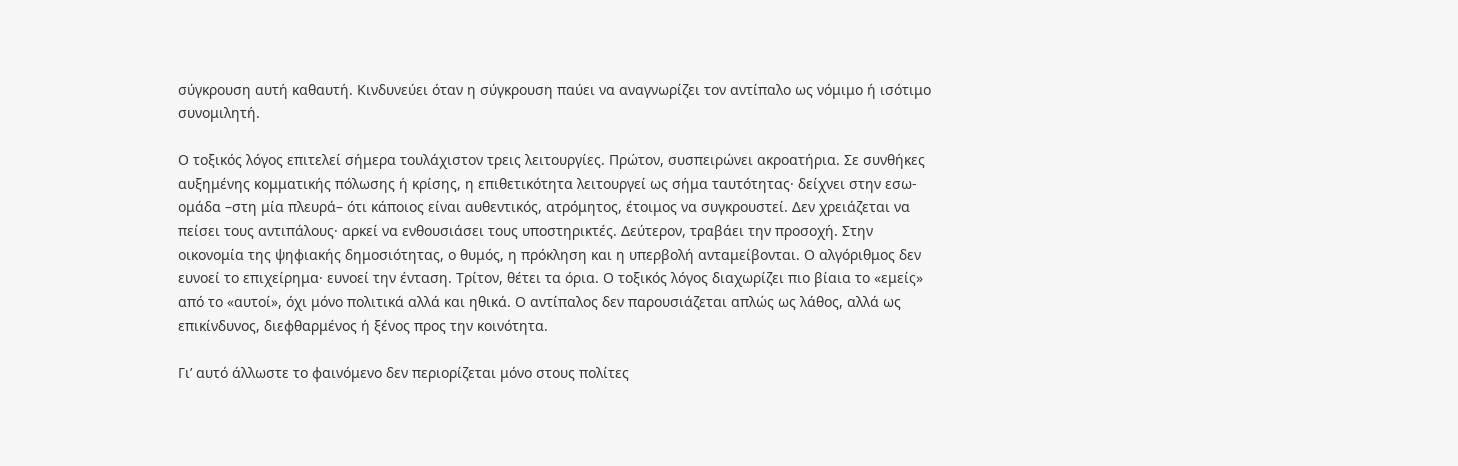σύγκρουση αυτή καθαυτή. Κινδυνεύει όταν η σύγκρουση παύει να αναγνωρίζει τον αντίπαλο ως νόμιμο ή ισότιμο συνομιλητή.

Ο τοξικός λόγος επιτελεί σήμερα τουλάχιστον τρεις λειτουργίες. Πρώτον, συσπειρώνει ακροατήρια. Σε συνθήκες αυξημένης κομματικής πόλωσης ή κρίσης, η επιθετικότητα λειτουργεί ως σήμα ταυτότητας· δείχνει στην εσω-ομάδα –στη μία πλευρά– ότι κάποιος είναι αυθεντικός, ατρόμητος, έτοιμος να συγκρουστεί. Δεν χρειάζεται να πείσει τους αντιπάλους· αρκεί να ενθουσιάσει τους υποστηρικτές. Δεύτερον, τραβάει την προσοχή. Στην οικονομία της ψηφιακής δημοσιότητας, ο θυμός, η πρόκληση και η υπερβολή ανταμείβονται. Ο αλγόριθμος δεν ευνοεί το επιχείρημα· ευνοεί την ένταση. Τρίτον, θέτει τα όρια. Ο τοξικός λόγος διαχωρίζει πιο βίαια το «εμείς» από το «αυτοί», όχι μόνο πολιτικά αλλά και ηθικά. Ο αντίπαλος δεν παρουσιάζεται απλώς ως λάθος, αλλά ως επικίνδυνος, διεφθαρμένος ή ξένος προς την κοινότητα.

Γι’ αυτό άλλωστε το φαινόμενο δεν περιορίζεται μόνο στους πολίτες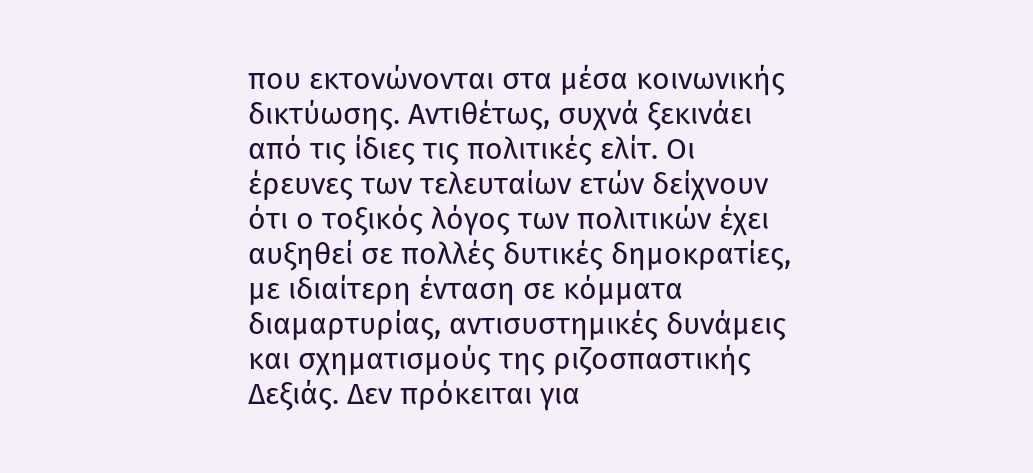που εκτονώνονται στα μέσα κοινωνικής δικτύωσης. Αντιθέτως, συχνά ξεκινάει από τις ίδιες τις πολιτικές ελίτ. Οι έρευνες των τελευταίων ετών δείχνουν ότι ο τοξικός λόγος των πολιτικών έχει αυξηθεί σε πολλές δυτικές δημοκρατίες, με ιδιαίτερη ένταση σε κόμματα διαμαρτυρίας, αντισυστημικές δυνάμεις και σχηματισμούς της ριζοσπαστικής Δεξιάς. Δεν πρόκειται για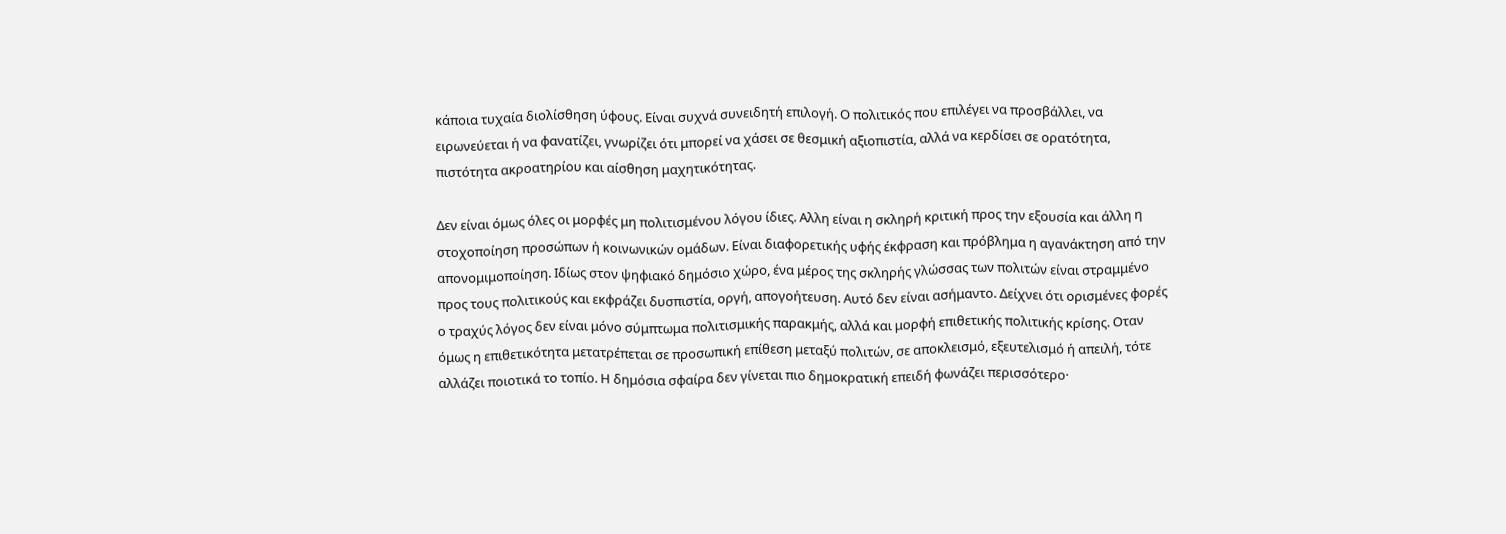κάποια τυχαία διολίσθηση ύφους. Είναι συχνά συνειδητή επιλογή. Ο πολιτικός που επιλέγει να προσβάλλει, να ειρωνεύεται ή να φανατίζει, γνωρίζει ότι μπορεί να χάσει σε θεσμική αξιοπιστία, αλλά να κερδίσει σε ορατότητα, πιστότητα ακροατηρίου και αίσθηση μαχητικότητας.

Δεν είναι όμως όλες οι μορφές μη πολιτισμένου λόγου ίδιες. Αλλη είναι η σκληρή κριτική προς την εξουσία και άλλη η στοχοποίηση προσώπων ή κοινωνικών ομάδων. Είναι διαφορετικής υφής έκφραση και πρόβλημα η αγανάκτηση από την απονομιμοποίηση. Ιδίως στον ψηφιακό δημόσιο χώρο, ένα μέρος της σκληρής γλώσσας των πολιτών είναι στραμμένο προς τους πολιτικούς και εκφράζει δυσπιστία, οργή, απογοήτευση. Αυτό δεν είναι ασήμαντο. Δείχνει ότι ορισμένες φορές ο τραχύς λόγος δεν είναι μόνο σύμπτωμα πολιτισμικής παρακμής, αλλά και μορφή επιθετικής πολιτικής κρίσης. Oταν όμως η επιθετικότητα μετατρέπεται σε προσωπική επίθεση μεταξύ πολιτών, σε αποκλεισμό, εξευτελισμό ή απειλή, τότε αλλάζει ποιοτικά το τοπίο. Η δημόσια σφαίρα δεν γίνεται πιο δημοκρατική επειδή φωνάζει περισσότερο·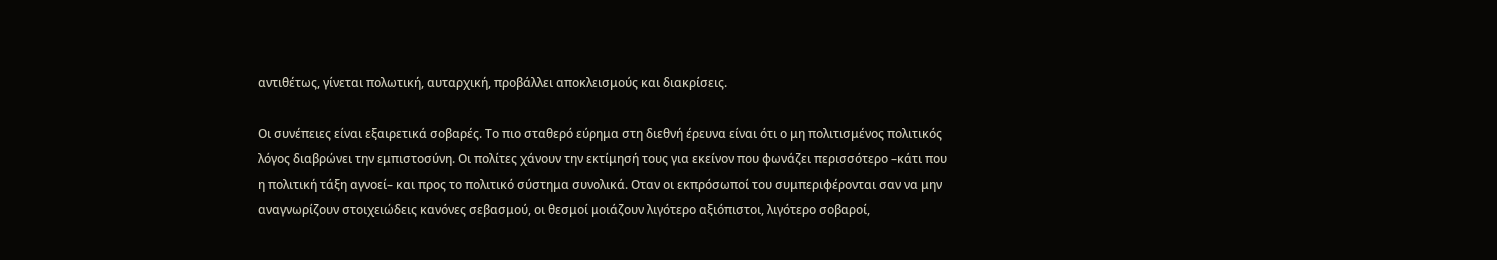αντιθέτως, γίνεται πολωτική, αυταρχική, προβάλλει αποκλεισμούς και διακρίσεις.

Οι συνέπειες είναι εξαιρετικά σοβαρές. Το πιο σταθερό εύρημα στη διεθνή έρευνα είναι ότι ο μη πολιτισμένος πολιτικός λόγος διαβρώνει την εμπιστοσύνη. Οι πολίτες χάνουν την εκτίμησή τους για εκείνον που φωνάζει περισσότερο –κάτι που η πολιτική τάξη αγνοεί– και προς το πολιτικό σύστημα συνολικά. Οταν οι εκπρόσωποί του συμπεριφέρονται σαν να μην αναγνωρίζουν στοιχειώδεις κανόνες σεβασμού, οι θεσμοί μοιάζουν λιγότερο αξιόπιστοι, λιγότερο σοβαροί,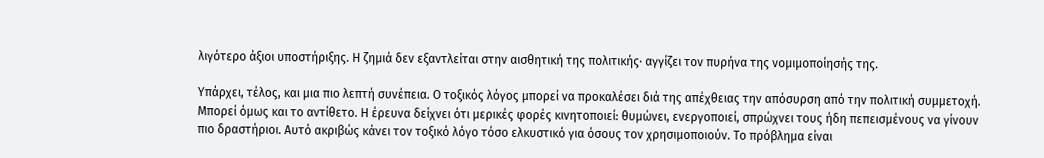λιγότερο άξιοι υποστήριξης. Η ζημιά δεν εξαντλείται στην αισθητική της πολιτικής· αγγίζει τον πυρήνα της νομιμοποίησής της.

Υπάρχει, τέλος, και μια πιο λεπτή συνέπεια. Ο τοξικός λόγος μπορεί να προκαλέσει διά της απέχθειας την απόσυρση από την πολιτική συμμετοχή. Μπορεί όμως και το αντίθετο. Η έρευνα δείχνει ότι μερικές φορές κινητοποιεί: θυμώνει, ενεργοποιεί, σπρώχνει τους ήδη πεπεισμένους να γίνουν πιο δραστήριοι. Αυτό ακριβώς κάνει τον τοξικό λόγο τόσο ελκυστικό για όσους τον χρησιμοποιούν. Το πρόβλημα είναι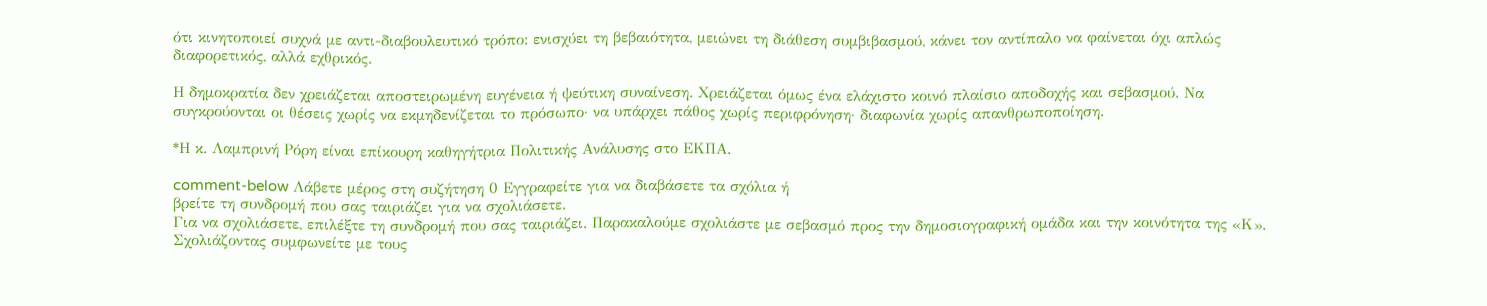ότι κινητοποιεί συχνά με αντι-διαβουλευτικό τρόπο: ενισχύει τη βεβαιότητα, μειώνει τη διάθεση συμβιβασμού, κάνει τον αντίπαλο να φαίνεται όχι απλώς διαφορετικός, αλλά εχθρικός.

Η δημοκρατία δεν χρειάζεται αποστειρωμένη ευγένεια ή ψεύτικη συναίνεση. Χρειάζεται όμως ένα ελάχιστο κοινό πλαίσιο αποδοχής και σεβασμού. Να συγκρούονται οι θέσεις χωρίς να εκμηδενίζεται το πρόσωπο· να υπάρχει πάθος χωρίς περιφρόνηση· διαφωνία χωρίς απανθρωποποίηση.

*Η κ. Λαμπρινή Ρόρη είναι επίκουρη καθηγήτρια Πολιτικής Ανάλυσης στο ΕΚΠΑ.

comment-below Λάβετε μέρος στη συζήτηση 0 Εγγραφείτε για να διαβάσετε τα σχόλια ή
βρείτε τη συνδρομή που σας ταιριάζει για να σχολιάσετε.
Για να σχολιάσετε, επιλέξτε τη συνδρομή που σας ταιριάζει. Παρακαλούμε σχολιάστε με σεβασμό προς την δημοσιογραφική ομάδα και την κοινότητα της «Κ».
Σχολιάζοντας συμφωνείτε με τους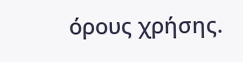όρους χρήσης.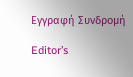Εγγραφή Συνδρομή

Editor’s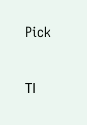Pick

ΤΙ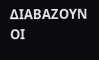ΔΙΑΒΑΖΟΥΝ ΟΙ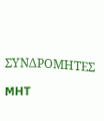ΣΥΝΔΡΟΜΗΤΕΣ

MHT